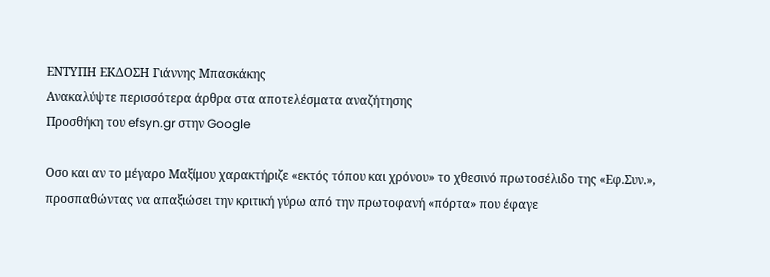ΕΝΤΥΠΗ ΕΚΔΟΣΗ Γιάννης Μπασκάκης
Ανακαλύψτε περισσότερα άρθρα στα αποτελέσματα αναζήτησης
Προσθήκη του efsyn.gr στην Google

Οσο και αν το μέγαρο Μαξίμου χαρακτήριζε «εκτός τόπου και χρόνου» το χθεσινό πρωτοσέλιδο της «Εφ.Συν.», προσπαθώντας να απαξιώσει την κριτική γύρω από την πρωτοφανή «πόρτα» που έφαγε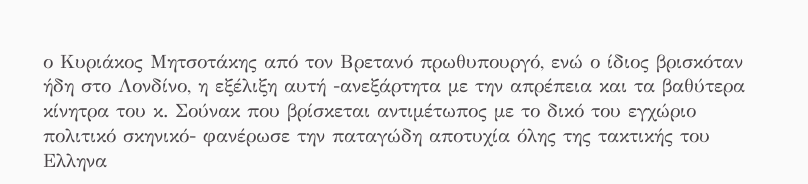ο Κυριάκος Μητσοτάκης από τον Βρετανό πρωθυπουργό, ενώ ο ίδιος βρισκόταν ήδη στο Λονδίνο, η εξέλιξη αυτή -ανεξάρτητα με την απρέπεια και τα βαθύτερα κίνητρα του κ. Σούνακ που βρίσκεται αντιμέτωπος με το δικό του εγχώριο πολιτικό σκηνικό- φανέρωσε την παταγώδη αποτυχία όλης της τακτικής του Ελληνα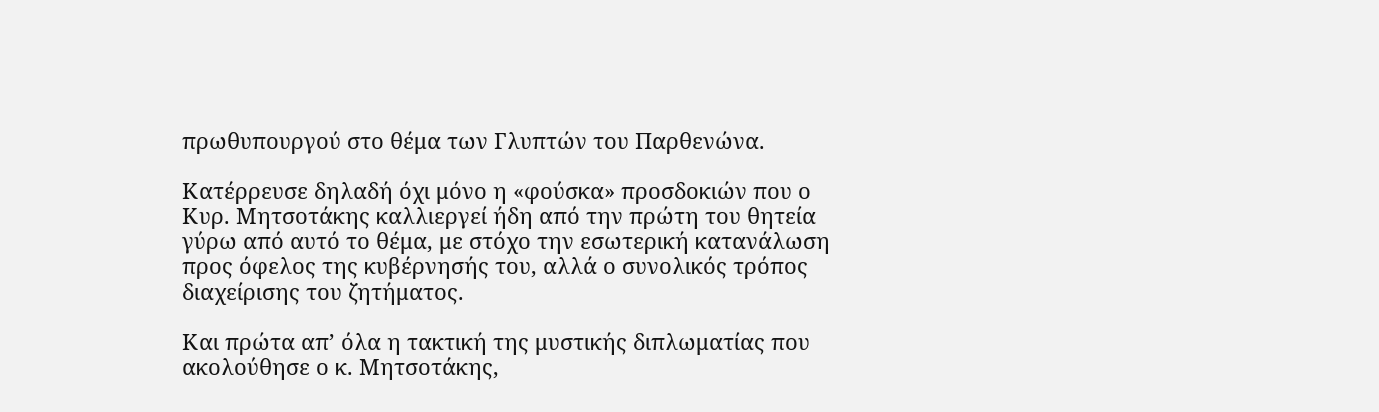πρωθυπουργού στο θέμα των Γλυπτών του Παρθενώνα.

Κατέρρευσε δηλαδή όχι μόνο η «φούσκα» προσδοκιών που ο Κυρ. Μητσοτάκης καλλιεργεί ήδη από την πρώτη του θητεία γύρω από αυτό το θέμα, με στόχο την εσωτερική κατανάλωση προς όφελος της κυβέρνησής του, αλλά ο συνολικός τρόπος διαχείρισης του ζητήματος.

Και πρώτα απ’ όλα η τακτική της μυστικής διπλωματίας που ακολούθησε ο κ. Μητσοτάκης,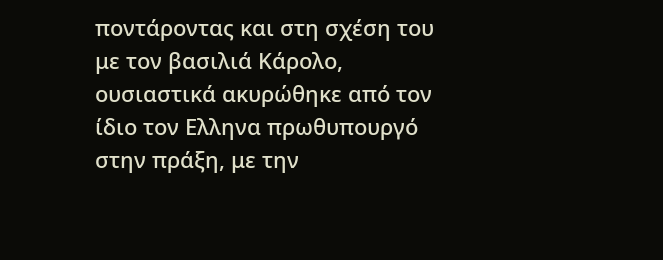ποντάροντας και στη σχέση του με τον βασιλιά Κάρολο, ουσιαστικά ακυρώθηκε από τον ίδιο τον Ελληνα πρωθυπουργό στην πράξη, με την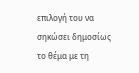επιλογή του να σηκώσει δημοσίως το θέμα με τη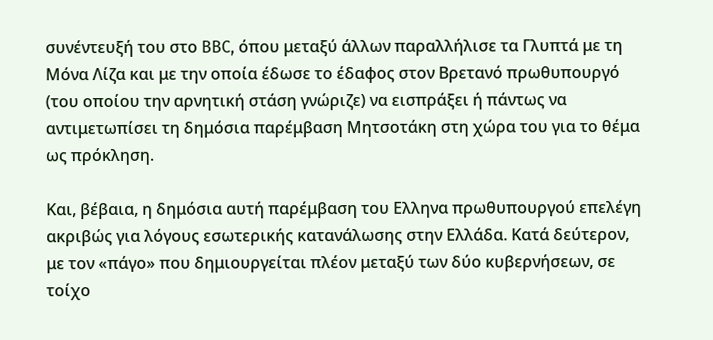συνέντευξή του στο BBC, όπου μεταξύ άλλων παραλλήλισε τα Γλυπτά με τη Μόνα Λίζα και με την οποία έδωσε το έδαφος στον Βρετανό πρωθυπουργό (του οποίου την αρνητική στάση γνώριζε) να εισπράξει ή πάντως να αντιμετωπίσει τη δημόσια παρέμβαση Μητσοτάκη στη χώρα του για το θέμα ως πρόκληση.

Και, βέβαια, η δημόσια αυτή παρέμβαση του Ελληνα πρωθυπουργού επελέγη ακριβώς για λόγους εσωτερικής κατανάλωσης στην Ελλάδα. Κατά δεύτερον, με τον «πάγο» που δημιουργείται πλέον μεταξύ των δύο κυβερνήσεων, σε τοίχο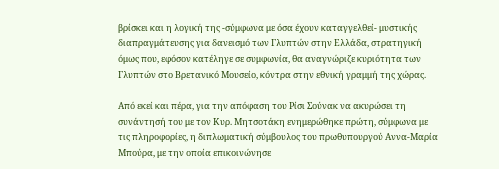βρίσκει και η λογική της -σύμφωνα με όσα έχουν καταγγελθεί- μυστικής διαπραγμάτευσης για δανεισμό των Γλυπτών στην Ελλάδα, στρατηγική όμως που, εφόσον κατέληγε σε συμφωνία, θα αναγνώριζε κυριότητα των Γλυπτών στο Βρετανικό Μουσείο, κόντρα στην εθνική γραμμή της χώρας.

Από εκεί και πέρα, για την απόφαση του Ρίσι Σούνακ να ακυρώσει τη συνάντησή του με τον Κυρ. Μητσοτάκη ενημερώθηκε πρώτη, σύμφωνα με τις πληροφορίες, η διπλωματική σύμβουλος του πρωθυπουργού Αννα-Μαρία Μπούρα, με την οποία επικοινώνησε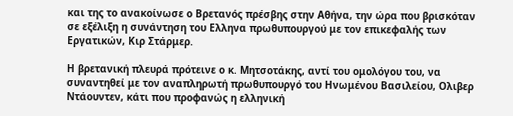και της το ανακοίνωσε ο Βρετανός πρέσβης στην Αθήνα, την ώρα που βρισκόταν σε εξέλιξη η συνάντηση του Ελληνα πρωθυπουργού με τον επικεφαλής των Εργατικών, Κιρ Στάρμερ.

Η βρετανική πλευρά πρότεινε ο κ. Μητσοτάκης, αντί του ομολόγου του, να συναντηθεί με τον αναπληρωτή πρωθυπουργό του Ηνωμένου Βασιλείου, Ολιβερ Ντάουντεν, κάτι που προφανώς η ελληνική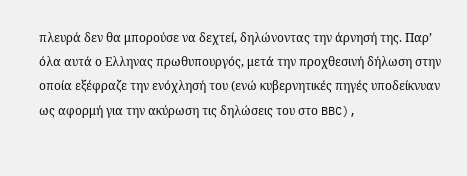πλευρά δεν θα μπορούσε να δεχτεί, δηλώνοντας την άρνησή της. Παρ’ όλα αυτά ο Ελληνας πρωθυπουργός, μετά την προχθεσινή δήλωση στην οποία εξέφραζε την ενόχλησή του (ενώ κυβερνητικές πηγές υποδείκνυαν ως αφορμή για την ακύρωση τις δηλώσεις του στο BBC),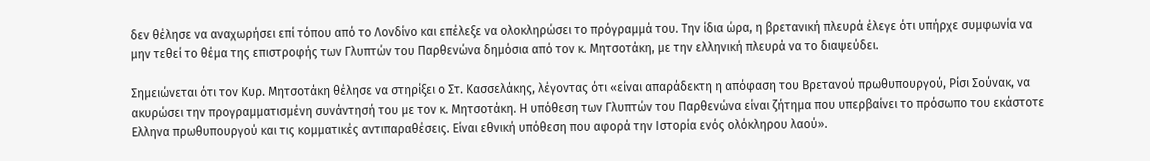δεν θέλησε να αναχωρήσει επί τόπου από το Λονδίνο και επέλεξε να ολοκληρώσει το πρόγραμμά του. Την ίδια ώρα, η βρετανική πλευρά έλεγε ότι υπήρχε συμφωνία να μην τεθεί το θέμα της επιστροφής των Γλυπτών του Παρθενώνα δημόσια από τον κ. Μητσοτάκη, με την ελληνική πλευρά να το διαψεύδει.

Σημειώνεται ότι τον Κυρ. Μητσοτάκη θέλησε να στηρίξει ο Στ. Κασσελάκης, λέγοντας ότι «είναι απαράδεκτη η απόφαση του Βρετανού πρωθυπουργού, Ρίσι Σούνακ, να ακυρώσει την προγραμματισμένη συνάντησή του με τον κ. Μητσοτάκη. Η υπόθεση των Γλυπτών του Παρθενώνα είναι ζήτημα που υπερβαίνει το πρόσωπο του εκάστοτε Ελληνα πρωθυπουργού και τις κομματικές αντιπαραθέσεις. Είναι εθνική υπόθεση που αφορά την Ιστορία ενός ολόκληρου λαού».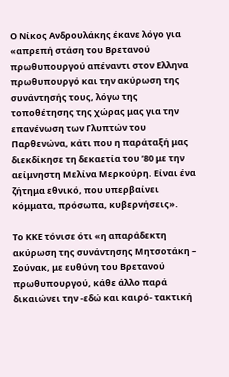Ο Νίκος Ανδρουλάκης έκανε λόγο για «απρεπή στάση του Βρετανού πρωθυπουργού απέναντι στον Ελληνα πρωθυπουργό και την ακύρωση της συνάντησής τους, λόγω της τοποθέτησης της χώρας μας για την επανένωση των Γλυπτών του Παρθενώνα, κάτι που η παράταξή μας διεκδίκησε τη δεκαετία του ’80 με την αείμνηστη Μελίνα Μερκούρη. Είναι ένα ζήτημα εθνικό, που υπερβαίνει κόμματα, πρόσωπα, κυβερνήσεις».

Το ΚΚΕ τόνισε ότι «η απαράδεκτη ακύρωση της συνάντησης Μητσοτάκη – Σούνακ, με ευθύνη του Βρετανού πρωθυπουργού, κάθε άλλο παρά δικαιώνει την -εδώ και καιρό- τακτική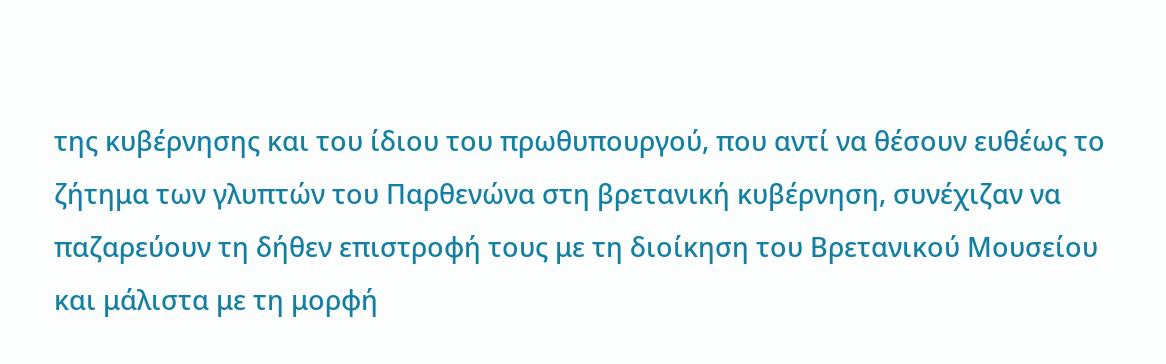της κυβέρνησης και του ίδιου του πρωθυπουργού, που αντί να θέσουν ευθέως το ζήτημα των γλυπτών του Παρθενώνα στη βρετανική κυβέρνηση, συνέχιζαν να παζαρεύουν τη δήθεν επιστροφή τους με τη διοίκηση του Βρετανικού Μουσείου και μάλιστα με τη μορφή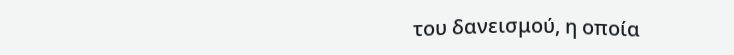του δανεισμού, η οποία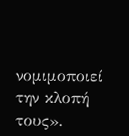νομιμοποιεί την κλοπή τους».